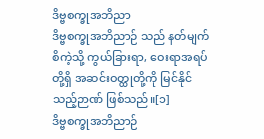ဒိဗ္ဗစက္ခုအဘိညာ
ဒိဗ္ဗစက္ခုအဘိညာဉ် သည် နတ်မျက်စိကဲ့သို့ ကွယ်ခြားရာ, ဝေးရာအရပ်တို့ရှိ အဆင်းဝတ္ထုတို့ကို မြင်နိုင်သည့်ဉာဏ် ဖြစ်သည်။[၁]
ဒိဗ္ဗစက္ခုအဘိညာဉ်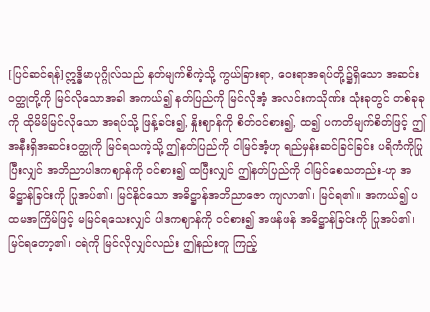[ပြင်ဆင်ရန်]ဣဒ္ဓိမာပုဂ္ဂိုလ်သည် နတ်မျက်စိကဲ့သို့ ကွယ်ခြားရာ, ဝေးရာအရပ်တို့၌ရှိသော အဆင်းဝတ္ထုတို့ကို မြင်လိုသောအခါ အကယ်၍ နတ်ပြည်ကို မြင်လိုအံ့ အလင်းကသိုဏ်း သုံးခုတွင် တစ်ခုခုကို ထိုမိမိမြင်လိုသော အရပ်သို့ ဖြန့်ခင်း၍, နှိုးဈာန်ကို စိတ်ဝင်စား၍, ထ၍ ပကတိမျက်စိတ်ဖြင့် ဤအနီးရှိအဆင်းဝတ္ထုကို မြင်ရသကဲ့သို့ ဤနတ်ပြည်ကို ငါမြင်အံ့ဟု ရည်မှန်းဆင်ခြင်ခြင်း ပရိကံကိုပြုပြီးလျှင် အဘိညာပါဒကဈာန်ကို ဝင်စား၍ ထပြီးလျှင် ဤနတ်ပြည်ကို ငါမြင်စေသတည်း-ဟု အဓိဋ္ဌာန်ခြင်းကို ပြုအပ်၏၊ မြင်နိုင်သော အဓိဋ္ဌာန်အဘိညာဇော ကျလာ၏၊ မြင်ရ၏။ အကယ်၍ ပထမအကြိမ်ဖြင့် မမြင်ရသေးလျှင် ပါဒကဈာန်ကို ဝင်စား၍ အဖန်ဖန် အဓိဋ္ဌာန်ခြင်းကို ပြုအပ်၏၊ မြင်ရတော့၏၊ ငရဲကို မြင်လိုလျှင်လည်း ဤနည်းတူ ကြည့်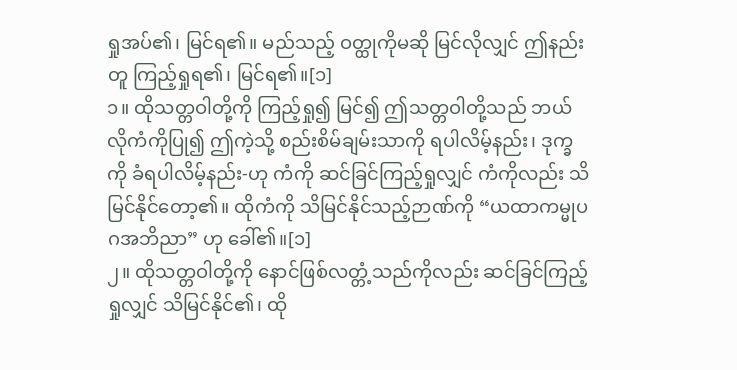ရှုအပ်၏၊ မြင်ရ၏။ မည်သည့် ဝတ္ထုကိုမဆို မြင်လိုလျှင် ဤနည်းတူ ကြည့်ရှုရ၏၊ မြင်ရ၏။[၁]
၁။ ထိုသတ္တဝါတို့ကို ကြည့်ရှု၍ မြင်၍ ဤသတ္တဝါတို့သည် ဘယ်လိုကံကိုပြု၍ ဤကဲ့သို့ စည်းစိမ်ချမ်းသာကို ရပါလိမ့်နည်း၊ ဒုက္ခကို ခံရပါလိမ့်နည်း-ဟု ကံကို ဆင်ခြင်ကြည့်ရှုလျှင် ကံကိုလည်း သိမြင်နိုင်တော့၏။ ထိုကံကို သိမြင်နိုင်သည့်ဉာဏ်ကို “ယထာကမ္မုပဂအဘိညာ” ဟု ခေါ်၏။[၁]
၂။ ထိုသတ္တဝါတို့ကို နောင်ဖြစ်လတ္တံ့သည်ကိုလည်း ဆင်ခြင်ကြည့်ရှုလျှင် သိမြင်နိုင်၏၊ ထို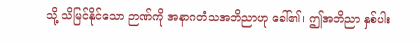သို့ သိမြင်နိုင်သော ဉာဏ်ကို အနာဂတံသအဘိညာဟု ခေါ်၏၊ ဤအဘိညာ နှစ်ပါး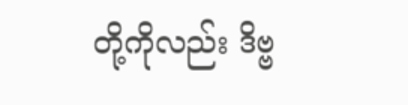တို့ကိုလည်း ဒိဗ္ဗ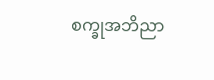စက္ခုအဘိညာ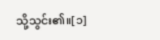သို့သွင်း၏။[၁]